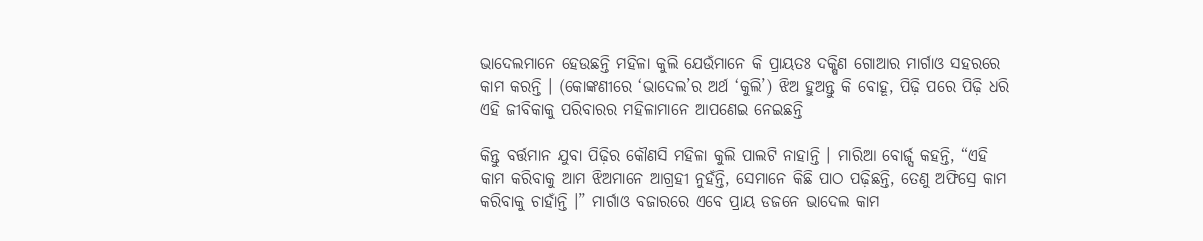ଭାଦେଲମାନେ ହେଉଛନ୍ତି ମହିଳା କୁଲି ଯେଉଁମାନେ କି ପ୍ରାୟତଃ ଦକ୍ଷିଣ ଗୋଆର ମାର୍ଗାଓ ସହରରେ କାମ କରନ୍ତି । (କୋଙ୍କଣୀରେ ‘ଭାଦେଲ’ର ଅର୍ଥ ‘କୁଲି’) ଝିଅ ହୁଅନ୍ତୁ କି ବୋହୂ, ପିଢ଼ି ପରେ ପିଢ଼ି ଧରି ଏହି ଜୀବିକାକୁ ପରିବାରର ମହିଳାମାନେ ଆପଣେଇ ନେଇଛନ୍ତି

କିନ୍ତୁ ବର୍ତ୍ତମାନ ଯୁବା ପିଢ଼ିର କୌଣସି ମହିଳା କୁଲି ପାଲଟି ନାହାନ୍ତି । ମାରିଆ ବୋର୍ଜ୍ସ କହନ୍ତି, “ଏହି କାମ କରିବାକୁ ଆମ ଝିଅମାନେ ଆଗ୍ରହୀ ନୁହଁନ୍ତି, ସେମାନେ କିଛି ପାଠ ପଢ଼ିଛନ୍ତି, ତେଣୁ ଅଫିସ୍ରେ କାମ କରିବାକୁ ଚାହାଁନ୍ତି ।” ମାର୍ଗାଓ ବଜାରରେ ଏବେ ପ୍ରାୟ ଡଜନେ ଭାଦେଲ କାମ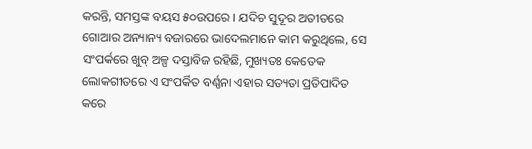କରନ୍ତି, ସମସ୍ତଙ୍କ ବୟସ ୫୦ଉପରେ । ଯଦିଚ ସୁଦୂର ଅତୀତରେ ଗୋଆର ଅନ୍ୟାନ୍ୟ ବଜାରରେ ଭାଦେଲମାନେ କାମ କରୁଥିଲେ, ସେ ସଂପର୍କରେ ଖୁବ୍ ଅଳ୍ପ ଦସ୍ତାବିଜ ରହିଛି, ମୁଖ୍ୟତଃ କେତେକ ଲୋକଗୀତରେ ଏ ସଂପର୍କିତ ବର୍ଣ୍ଣନା ଏହାର ସତ୍ୟତା ପ୍ରତିପାଦିତ କରେ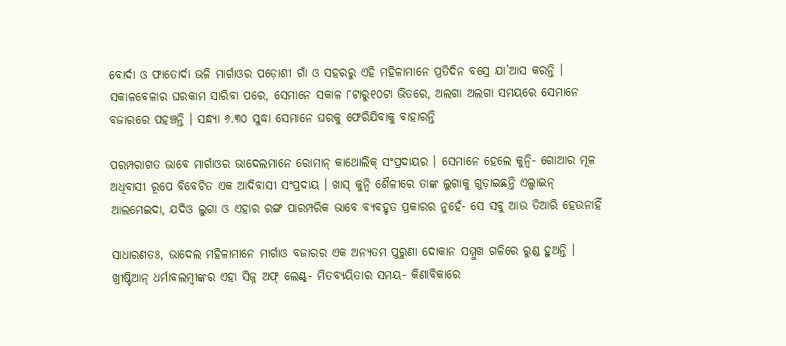ବୋର୍ଦା ଓ ଫାତୋର୍ଦା ଭଳି ମାର୍ଗାଓର ପଡ଼ୋଶୀ ଗାଁ ଓ ସହରରୁ ଏହି ମହିଳାମାନେ ପ୍ରତିଦିନ ବସ୍ରେ ଯା’ଆସ କରନ୍ତି । ସକାଳବେଳାର ଘରକାମ ସାରିବା ପରେ, ସେମାନେ ସକାଳ ୮ଟାରୁ୧୦ଟା ଭିତରେ, ଅଲଗା ଅଲଗା ସମୟରେ ସେମାନେ ବଜାରରେ ପହଞ୍ଚନ୍ତି । ସନ୍ଧ୍ୟା ୬.୩୦ ସୁଦ୍ଧା ସେମାନେ ଘରକୁ ଫେରିଯିବାକୁ ବାହାରନ୍ତି

ପରମ୍ପରାଗତ ଭାବେ ମାର୍ଗାଓର ଭାଦେଲମାନେ ରୋମାନ୍ କାଥୋଲିକ୍ ସଂପ୍ରଦାୟର । ସେମାନେ ହେଲେ କୁନ୍ବି- ଗୋଆର ମୂଳ ଅଧିବାସୀ ରୂପେ ବିବେଚିତ ଏକ ଆଦିବାସୀ ସଂପ୍ରଦାୟ । ଖାସ୍ କୁନ୍ବି ଶୈଳୀରେ ତାଙ୍କ ଲୁଗାକୁ ଗୁଡ଼ାଇଛନ୍ତି ଏଲ୍ପାଇନ୍ ଆଲମେଇଦା, ଯଦିଓ ଲୁଗା ଓ ଏହାର ରଙ୍ଗ ପାରମ୍ପରିକ ଭାବେ ବ୍ୟବହୃତ ପ୍ରକାରର ନୁହେଁ- ସେ ସବୁ ଆଉ ତିଆରି ହେଉନାହିଁ

ସାଧାରଣତଃ, ଭାଦେଲ ମହିଳାମାନେ ମାର୍ଗାଓ ବଜାରର ଏକ ଅନ୍ୟତମ ପୁରୁଣା ଦୋକାନ ସମ୍ମୁଖ ଗଳିରେ ରୁଣ୍ଡ ହୁଅନ୍ତି । ଖ୍ରୀଷ୍ଟିଆନ୍ ଧର୍ମାବଲମ୍ବୀଙ୍କର ଏହା ସିଜ୍ନ ଅଫ୍ ଲେଣ୍ଟ୍- ମିତବ୍ୟୟିତାର ସମୟ- କିଣାବିକାରେ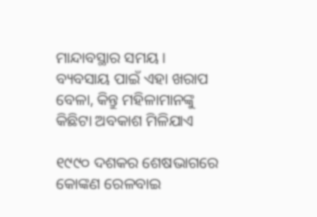ମାନ୍ଦାବସ୍ଥାର ସମୟ । ବ୍ୟବସାୟ ପାଇଁ ଏହା ଖରାପ ବେଳା, କିନ୍ତୁ ମହିଳାମାନଙ୍କୁ କିଛିଟା ଅବକାଶ ମିଳିଯାଏ

୧୯୯୦ ଦଶକର ଶେଷଭାଗରେ କୋଙ୍କଣ ରେଳବାଇ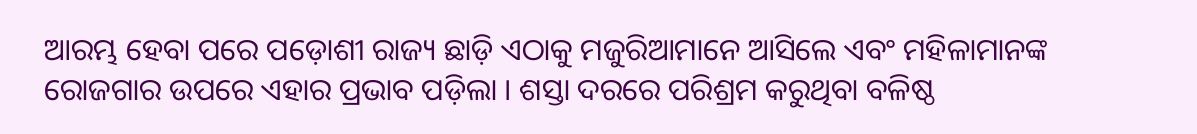ଆରମ୍ଭ ହେବା ପରେ ପଡ଼ୋଶୀ ରାଜ୍ୟ ଛାଡ଼ି ଏଠାକୁ ମଜୁରିଆମାନେ ଆସିଲେ ଏବଂ ମହିଳାମାନଙ୍କ ରୋଜଗାର ଉପରେ ଏହାର ପ୍ରଭାବ ପଡ଼ିଲା । ଶସ୍ତା ଦରରେ ପରିଶ୍ରମ କରୁଥିବା ବଳିଷ୍ଠ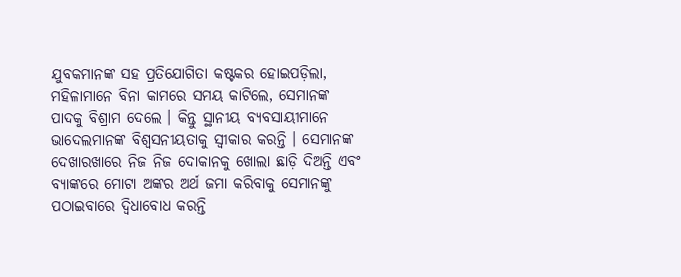ଯୁବକମାନଙ୍କ ସହ ପ୍ରତିଯୋଗିତା କଷ୍ଟକର ହୋଇପଡ଼ିଲା, ମହିଳାମାନେ ବିନା କାମରେ ସମୟ କାଟିଲେ, ସେମାନଙ୍କ ପାଦକୁ ବିଶ୍ରାମ ଦେଲେ । କିନ୍ତୁ ସ୍ଥାନୀୟ ବ୍ୟବସାୟୀମାନେ ଭାଦେଲମାନଙ୍କ ବିଶ୍ଵସନୀୟତାକୁ ସ୍ଵୀକାର କରନ୍ତି । ସେମାନଙ୍କ ଦେଖାରଖାରେ ନିଜ ନିଜ ଦୋକାନକୁ ଖୋଲା ଛାଡ଼ି ଦିଅନ୍ତି ଏବଂ ବ୍ୟାଙ୍କରେ ମୋଟା ଅଙ୍କର ଅର୍ଥ ଜମା କରିବାକୁ ସେମାନଙ୍କୁ ପଠାଇବାରେ ଦ୍ଵିଧାବୋଧ କରନ୍ତି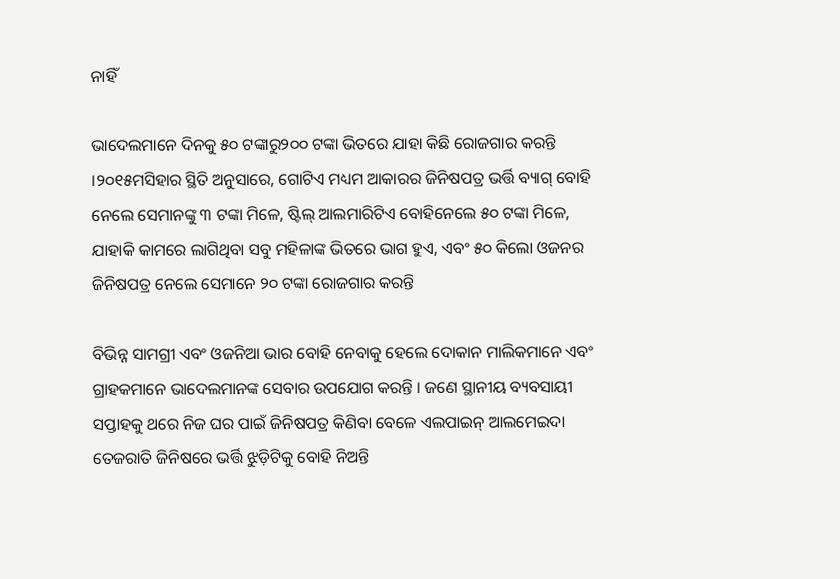ନାହିଁ

ଭାଦେଲମାନେ ଦିନକୁ ୫୦ ଟଙ୍କାରୁ୨୦୦ ଟଙ୍କା ଭିତରେ ଯାହା କିଛି ରୋଜଗାର କରନ୍ତି ।୨୦୧୫ମସିହାର ସ୍ଥିତି ଅନୁସାରେ, ଗୋଟିଏ ମଧ୍ୟମ ଆକାରର ଜିନିଷପତ୍ର ଭର୍ତ୍ତି ବ୍ୟାଗ୍ ବୋହି ନେଲେ ସେମାନଙ୍କୁ ୩ ଟଙ୍କା ମିଳେ, ଷ୍ଟିଲ୍ ଆଲମାରିଟିଏ ବୋହିନେଲେ ୫୦ ଟଙ୍କା ମିଳେ, ଯାହାକି କାମରେ ଲାଗିଥିବା ସବୁ ମହିଳାଙ୍କ ଭିତରେ ଭାଗ ହୁଏ, ଏବଂ ୫୦ କିଲୋ ଓଜନର ଜିନିଷପତ୍ର ନେଲେ ସେମାନେ ୨୦ ଟଙ୍କା ରୋଜଗାର କରନ୍ତି

ବିଭିନ୍ନ ସାମଗ୍ରୀ ଏବଂ ଓଜନିଆ ଭାର ବୋହି ନେବାକୁ ହେଲେ ଦୋକାନ ମାଲିକମାନେ ଏବଂ ଗ୍ରାହକମାନେ ଭାଦେଲମାନଙ୍କ ସେବାର ଉପଯୋଗ କରନ୍ତି । ଜଣେ ସ୍ଥାନୀୟ ବ୍ୟବସାୟୀ ସପ୍ତାହକୁ ଥରେ ନିଜ ଘର ପାଇଁ ଜିନିଷପତ୍ର କିଣିବା ବେଳେ ଏଲପାଇନ୍ ଆଲମେଇଦା ତେଜରାତି ଜିନିଷରେ ଭର୍ତ୍ତି ଝୁଡ଼ିଟିକୁ ବୋହି ନିଅନ୍ତି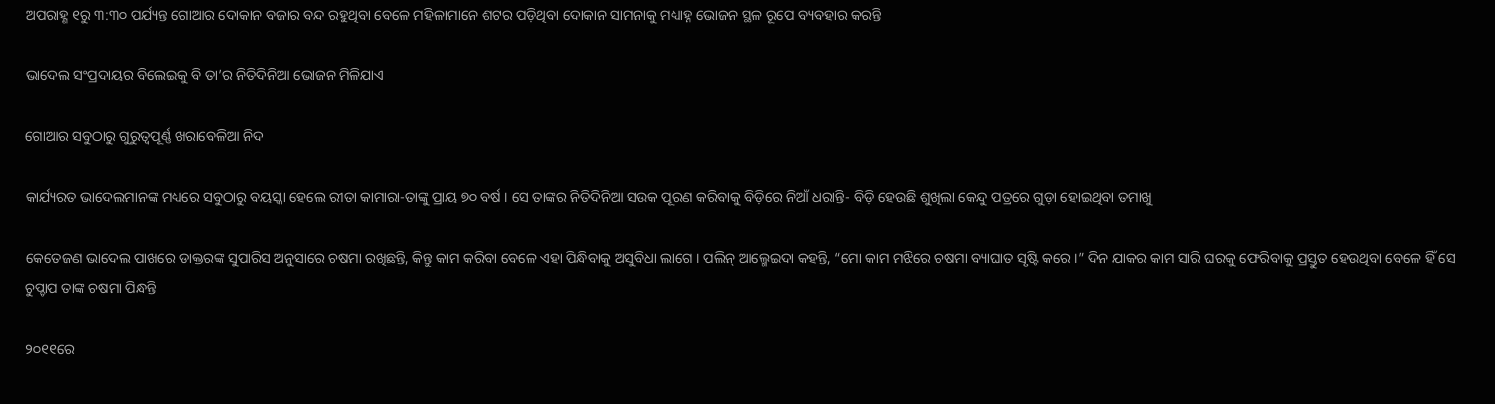ଅପରାହ୍ଣ ୧ରୁ ୩:୩୦ ପର୍ଯ୍ୟନ୍ତ ଗୋଆର ଦୋକାନ ବଜାର ବନ୍ଦ ରହୁଥିବା ବେଳେ ମହିଳାମାନେ ଶଟର ପଡ଼ିଥିବା ଦୋକାନ ସାମନାକୁ ମଧ୍ୟାହ୍ନ ଭୋଜନ ସ୍ଥଳ ରୂପେ ବ୍ୟବହାର କରନ୍ତି

ଭାଦେଲ ସଂପ୍ରଦାୟର ବିଲେଇକୁ ବି ତା’ର ନିତିଦିନିଆ ଭୋଜନ ମିଳିଯାଏ

ଗୋଆର ସବୁଠାରୁ ଗୁରୁତ୍ଵପୂର୍ଣ୍ଣ ଖରାବେଳିଆ ନିଦ

କାର୍ଯ୍ୟରତ ଭାଦେଲମାନଙ୍କ ମଧ୍ୟରେ ସବୁଠାରୁ ବୟସ୍କା ହେଲେ ରୀତା କାମାରା-ତାଙ୍କୁ ପ୍ରାୟ ୭୦ ବର୍ଷ । ସେ ତାଙ୍କର ନିତିଦିନିଆ ସଉକ ପୂରଣ କରିବାକୁ ବିଡ଼ିରେ ନିଆଁ ଧରାନ୍ତି- ବିଡ଼ି ହେଉଛି ଶୁଖିଲା କେନ୍ଦୁ ପତ୍ରରେ ଗୁଡ଼ା ହୋଇଥିବା ତମାଖୁ

କେତେଜଣ ଭାଦେଲ ପାଖରେ ଡାକ୍ତରଙ୍କ ସୁପାରିସ ଅନୁସାରେ ଚଷମା ରଖିଛନ୍ତି, କିନ୍ତୁ କାମ କରିବା ବେଳେ ଏହା ପିନ୍ଧିବାକୁ ଅସୁବିଧା ଲାଗେ । ପଲିନ୍ ଆଲ୍ମେଇଦା କହନ୍ତି, “ମୋ କାମ ମଝିରେ ଚଷମା ବ୍ୟାଘାତ ସୃଷ୍ଟି କରେ ।” ଦିନ ଯାକର କାମ ସାରି ଘରକୁ ଫେରିବାକୁ ପ୍ରସ୍ତୁତ ହେଉଥିବା ବେଳେ ହିଁ ସେ ଚୁପ୍ଚାପ ତାଙ୍କ ଚଷମା ପିନ୍ଧନ୍ତି

୨୦୧୧ରେ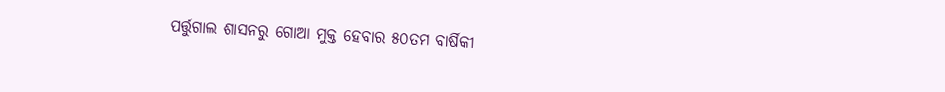ପର୍ତ୍ତୁଗାଲ ଶାସନରୁ ଗୋଆ ମୁକ୍ତ ହେବାର ୫୦ତମ ବାର୍ଷିକୀ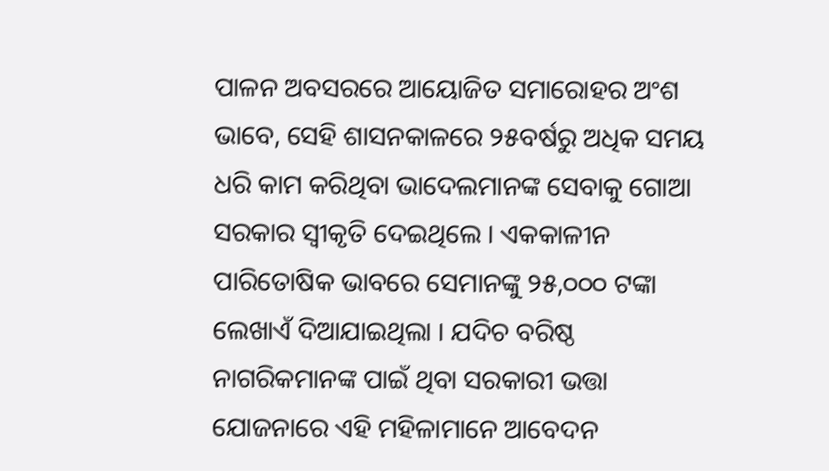ପାଳନ ଅବସରରେ ଆୟୋଜିତ ସମାରୋହର ଅଂଶ ଭାବେ, ସେହି ଶାସନକାଳରେ ୨୫ବର୍ଷରୁ ଅଧିକ ସମୟ ଧରି କାମ କରିଥିବା ଭାଦେଲମାନଙ୍କ ସେବାକୁ ଗୋଆ ସରକାର ସ୍ଵୀକୃତି ଦେଇଥିଲେ । ଏକକାଳୀନ ପାରିତୋଷିକ ଭାବରେ ସେମାନଙ୍କୁ ୨୫,୦୦୦ ଟଙ୍କା ଲେଖାଏଁ ଦିଆଯାଇଥିଲା । ଯଦିଚ ବରିଷ୍ଠ ନାଗରିକମାନଙ୍କ ପାଇଁ ଥିବା ସରକାରୀ ଭତ୍ତା ଯୋଜନାରେ ଏହି ମହିଳାମାନେ ଆବେଦନ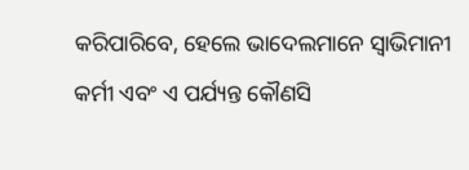କରିପାରିବେ, ହେଲେ ଭାଦେଲମାନେ ସ୍ଵାଭିମାନୀ କର୍ମୀ ଏବଂ ଏ ପର୍ଯ୍ୟନ୍ତ କୌଣସି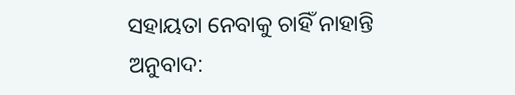ସହାୟତା ନେବାକୁ ଚାହିଁ ନାହାନ୍ତି
ଅନୁବାଦ: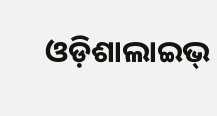ଓଡ଼ିଶାଲାଇଭ୍